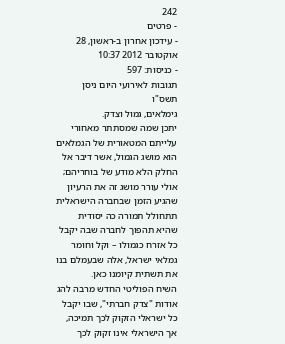242
- פרטים
- עידכון אחרון ב-ראשון, 28 אוקטובר 2012 10:37
- כניסות: 597
תגובות לאירועי היום ניסן תשס"ו
גימלאים, גמול וצדק.
יתכן שמה שמסתתר מאחורי עלייתם המטאורית של הגמלאים הוא מושג הגמול, אשר דיבר אל החלק הלא מודע של בוחריהם; אולי עורר מושג זה את הרעיון שהגיע הזמן שבחברה הישראלית תתחולל תמורה כה יסודית שהיא תהפוך לחברה שבה יקבל כל אזרח כגמולו – וקל וחומר גמלאי ישראל, אלה שבעמלם בנו את תשתית קיומנו כאן.
השיח הפוליטי החדש מרבה להג אודות "צדק חברתי", שבו יקבל כל ישראלי הזקוק לכך תמיכה, אך הישראלי אינו זקוק לכך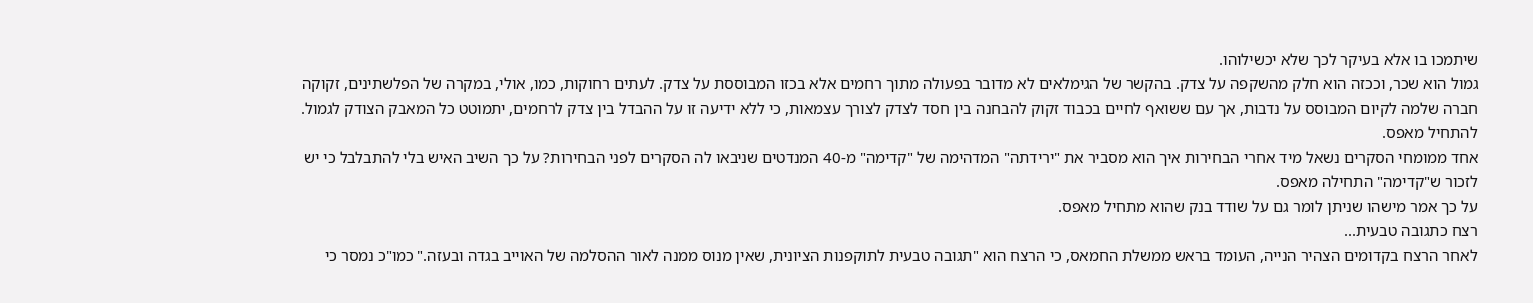שיתמכו בו אלא בעיקר לכך שלא יכשילוהו.
גמול הוא שכר, וככזה הוא חלק מהשקפה על צדק. בהקשר של הגימלאים לא מדובר בפעולה מתוך רחמים אלא בכזו המבוססת על צדק. לעתים רחוקות, כמו, אולי, במקרה של הפלשתינים, זקוקה חברה שלמה לקיום המבוסס על נדבות, אך עם ששואף לחיים בכבוד זקוק להבחנה בין חסד לצדק לצורך עצמאות, כי ללא ידיעה זו על ההבדל בין צדק לרחמים, יתמוטט כל המאבק הצודק לגמול.
להתחיל מאפס.
אחד ממומחי הסקרים נשאל מיד אחרי הבחירות איך הוא מסביר את "ירידתה" המדהימה של "קדימה" מ-40 המנדטים שניבאו לה הסקרים לפני הבחירות? על כך השיב האיש בלי להתבלבל כי יש לזכור ש"קדימה" התחילה מאפס.
על כך אמר מישהו שניתן לומר גם על שודד בנק שהוא מתחיל מאפס.
רצח כתגובה טבעית...
לאחר הרצח בקדומים הצהיר הנייה, העומד בראש ממשלת החמאס, כי הרצח הוא "תגובה טבעית לתוקפנות הציונית, שאין מנוס ממנה לאור ההסלמה של האוייב בגדה ובעזה." כמו"כ נמסר כי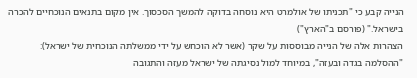הנייה קבע כי "תכניתו של אולמרט היא נוסחה בדוקה להמשך הסכסוך. אין מקום בתנאים הנוכחיים להכרה בישראל." (פורסם ב"הארץ")
הצהרות אלה של הנייה מבוססות על שקר (אשר לא הוכחש על ידי ממשלתה הנוכחית של ישראל): "ההסלמה בגדה ובעזה", במיוחד למול נסיגתה של ישראל מעזה והתגובה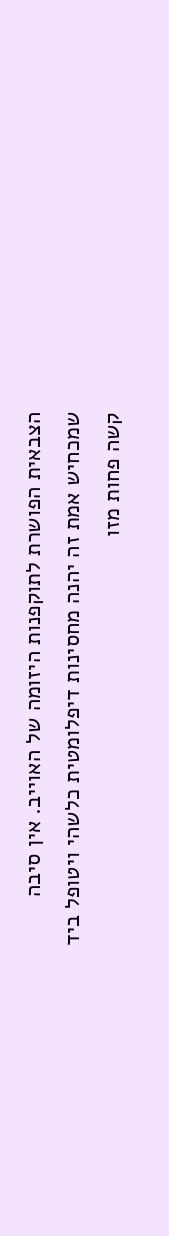הצבאית הפושרת לתוקפנות היזומה של האוייב. אין סיבה שמכחיש אמת זה יהנה מחסינות דיפלומטית כלשהי ויטופל ביד קשה פחות מזו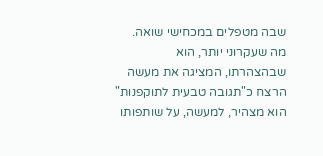שבה מטפלים במכחישי שואה.
מה שעקרוני יותר, הוא שבהצהרתו, המציגה את מעשה הרצח כ"תגובה טבעית לתוקפנות" הוא מצהיר, למעשה, על שותפותו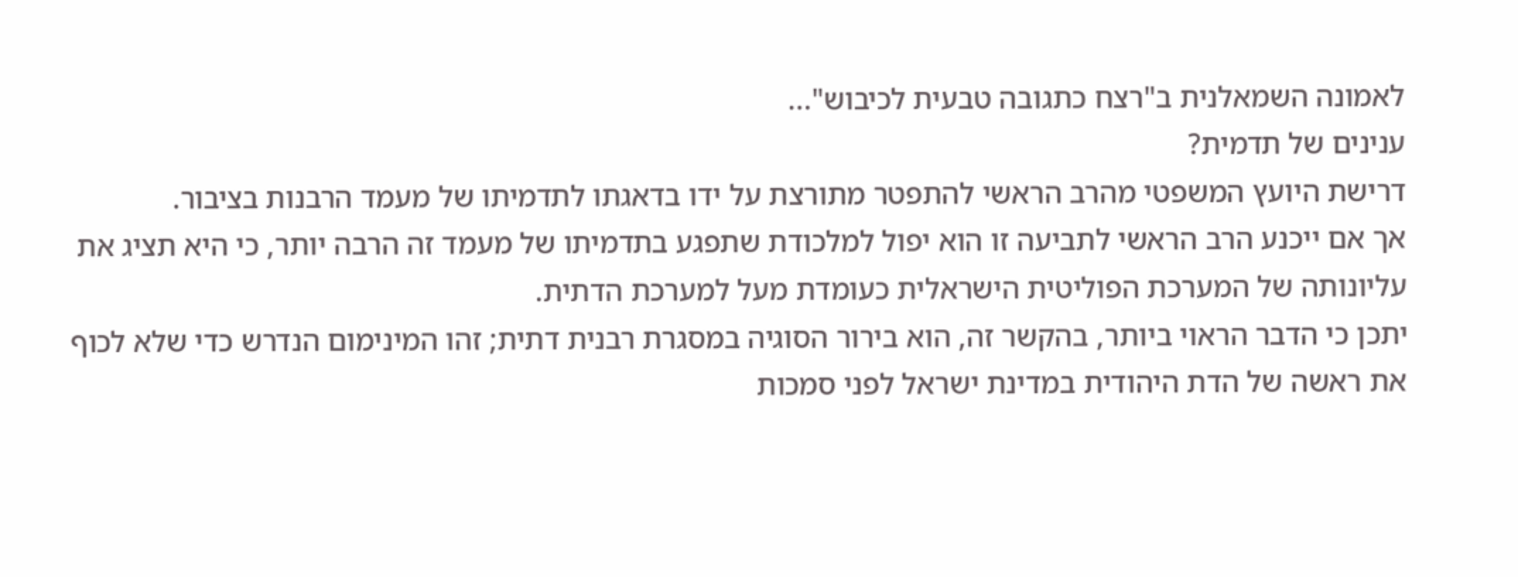לאמונה השמאלנית ב"רצח כתגובה טבעית לכיבוש"...
ענינים של תדמית?
דרישת היועץ המשפטי מהרב הראשי להתפטר מתורצת על ידו בדאגתו לתדמיתו של מעמד הרבנות בציבור.
אך אם ייכנע הרב הראשי לתביעה זו הוא יפול למלכודת שתפגע בתדמיתו של מעמד זה הרבה יותר, כי היא תציג את עליונותה של המערכת הפוליטית הישראלית כעומדת מעל למערכת הדתית.
יתכן כי הדבר הראוי ביותר, בהקשר זה, הוא בירור הסוגיה במסגרת רבנית דתית; זהו המינימום הנדרש כדי שלא לכוף את ראשה של הדת היהודית במדינת ישראל לפני סמכות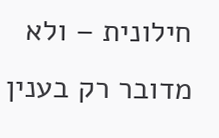חילונית – ולא מדובר רק בענין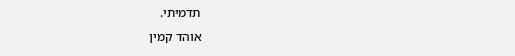תדמיתי.
אוהד קמין